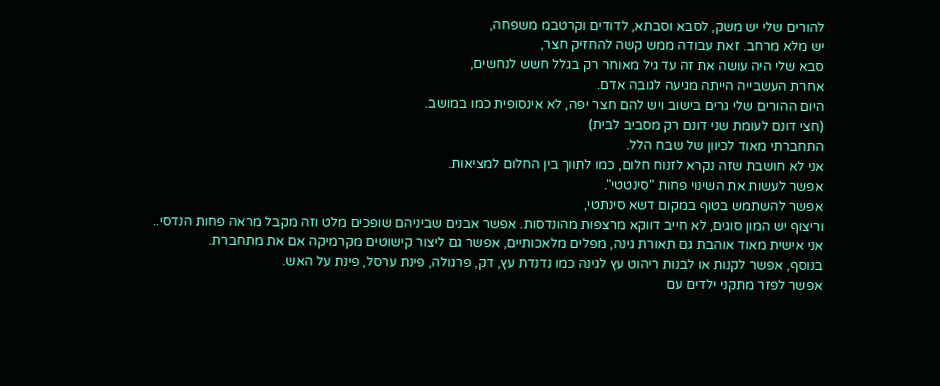להורים שלי יש משק, לסבא וסבתא, לדודים וקרטבמ משפחה,
יש מלא מרחב. זאת עבודה ממש קשה להחזיק חצר,
סבא שלי היה עושה את זה עד גיל מאוחר רק בגלל חשש לנחשים,
אחרת העשבייה הייתה מגיעה לגובה אדם.
היום ההורים שלי גרים בישוב ויש להם חצר יפה, לא אינסופית כמו במושב.
(חצי דונם לעומת שני דונם רק מסביב לבית)
התחברתי מאוד לכיוון של שבח הלל.
אני לא חושבת שזה נקרא לזנוח חלום, כמו לתווך בין החלום למציאות.
אפשר לעשות את השינוי פחות "סינטטי".
אפשר להשתמש בטוף במקום דשא סינתטי,
וריצוף יש המון סוגים, לא חייב דווקא מרצפות מהונדסות. אפשר אבנים שביניהם שופכים מלט וזה מקבל מראה פחות הנדסי..
אני אישית מאוד אוהבת גם תאורת גינה, מפלים מלאכותיים, אפשר גם ליצור קישוטים מקרמיקה אם את מתחברת.
בנוסף, אפשר לקנות או לבנות ריהוט עץ לגינה כמו נדנדת עץ, דק, פרגולה, פינת ערסל, פינת על האש.
אפשר לפזר מתקני ילדים עם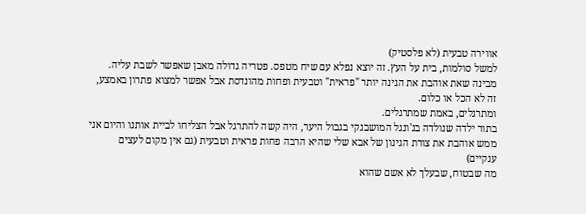אווירה טבעית (לא פלסטיק)
למשל סולמות, בית על העץ. זה יוצא נפלא עם שיח מטפס. פטריה גדולה מאבן שאפשר לשבת עליה.
מבינה שאת אוהבת את הגינה יותר "פראית" וטבעית ופחות מהונדסת אבל אפשר למצוא פתרון באמצע, זה לא הכל או כלום.
ומתרגלים, באמת שמתרגלים.
בתור ילדה שנולדה בג'ונגל המושבנקי בגבול היער, היה קשה להתרגל אבל הצליחו לביית אותנו והיום אני ממש אוהבת את צורת הגינון של אבא שלי שהיא הרבה פחות פראית וטבעית (גם אין מקום לעצים ענקיים)
מה שבטוח, שבעלך לא אשם שהוא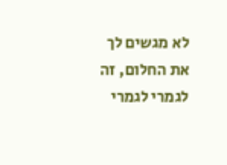לא מגשים לך את החלום, זה לגמרי לגמרי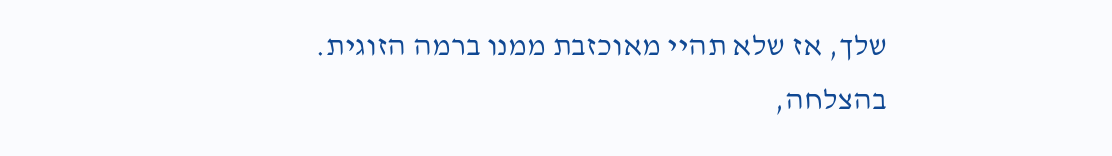שלך, אז שלא תהיי מאוכזבת ממנו ברמה הזוגית.
בהצלחה,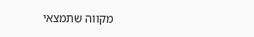מקווה שתמצאי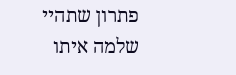פתרון שתהיי שלמה איתו